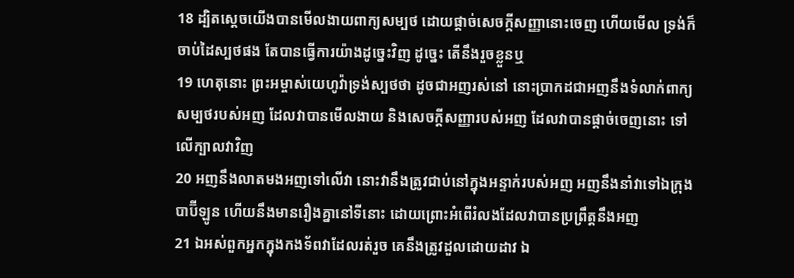18 ដ្បិតស្តេចយើងបានមើលងាយពាក្យសម្បថ ដោយផ្តាច់សេចក្ដីសញ្ញានោះចេញ ហើយមើល ទ្រង់ក៏ចាប់ដៃស្បថផង តែបានធ្វើការយ៉ាងដូច្នេះវិញ ដូច្នេះ តើនឹងរួចខ្លួនឬ
19 ហេតុនោះ ព្រះអម្ចាស់យេហូវ៉ាទ្រង់ស្បថថា ដូចជាអញរស់នៅ នោះប្រាកដជាអញនឹងទំលាក់ពាក្យសម្បថរបស់អញ ដែលវាបានមើលងាយ និងសេចក្ដីសញ្ញារបស់អញ ដែលវាបានផ្តាច់ចេញនោះ ទៅលើក្បាលវាវិញ
20 អញនឹងលាតមងអញទៅលើវា នោះវានឹងត្រូវជាប់នៅក្នុងអន្ទាក់របស់អញ អញនឹងនាំវាទៅឯក្រុងបាប៊ីឡូន ហើយនឹងមានរឿងគ្នានៅទីនោះ ដោយព្រោះអំពើរំលងដែលវាបានប្រព្រឹត្តនឹងអញ
21 ឯអស់ពួកអ្នកក្នុងកងទ័ពវាដែលរត់រួច គេនឹងត្រូវដួលដោយដាវ ឯ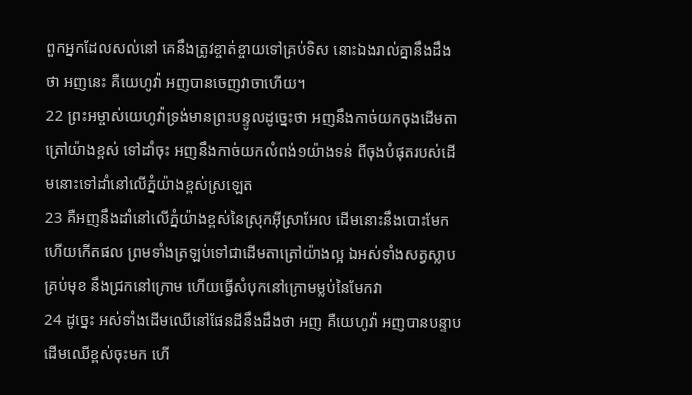ពួកអ្នកដែលសល់នៅ គេនឹងត្រូវខ្ចាត់ខ្ចាយទៅគ្រប់ទិស នោះឯងរាល់គ្នានឹងដឹងថា អញនេះ គឺយេហូវ៉ា អញបានចេញវាចាហើយ។
22 ព្រះអម្ចាស់យេហូវ៉ាទ្រង់មានព្រះបន្ទូលដូច្នេះថា អញនឹងកាច់យកចុងដើមតាត្រៅយ៉ាងខ្ពស់ ទៅដាំចុះ អញនឹងកាច់យកលំពង់១យ៉ាងទន់ ពីចុងបំផុតរបស់ដើមនោះទៅដាំនៅលើភ្នំយ៉ាងខ្ពស់ស្រឡេត
23 គឺអញនឹងដាំនៅលើភ្នំយ៉ាងខ្ពស់នៃស្រុកអ៊ីស្រាអែល ដើមនោះនឹងបោះមែក ហើយកើតផល ព្រមទាំងត្រឡប់ទៅជាដើមតាត្រៅយ៉ាងល្អ ឯអស់ទាំងសត្វស្លាបគ្រប់មុខ នឹងជ្រកនៅក្រោម ហើយធ្វើសំបុកនៅក្រោមម្លប់នៃមែកវា
24 ដូច្នេះ អស់ទាំងដើមឈើនៅផែនដីនឹងដឹងថា អញ គឺយេហូវ៉ា អញបានបន្ទាបដើមឈើខ្ពស់ចុះមក ហើ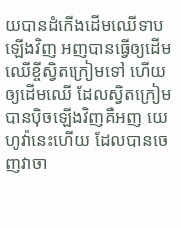យបានដំកើងដើមឈើទាបឡើងវិញ អញបានធ្វើឲ្យដើមឈើខ្ចីស្វិតក្រៀមទៅ ហើយឲ្យដើមឈើ ដែលស្វិតក្រៀមបានប៉ិចឡើងវិញគឺអញ យេហូវ៉ានេះហើយ ដែលបានចេញវាចា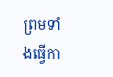ព្រមទាំងធ្វើកា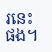រនេះផង។